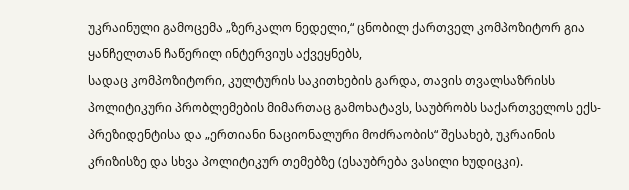უკრაინული გამოცემა „ზერკალო ნედელი,“ ცნობილ ქართველ კომპოზიტორ გია ყანჩელთან ჩაწერილ ინტერვიუს აქვეყნებს,
სადაც კომპოზიტორი, კულტურის საკითხების გარდა, თავის თვალსაზრისს პოლიტიკური პრობლემების მიმართაც გამოხატავს, საუბრობს საქართველოს ექს-პრეზიდენტისა და „ერთიანი ნაციონალური მოძრაობის“ შესახებ, უკრაინის კრიზისზე და სხვა პოლიტიკურ თემებზე (ესაუბრება ვასილი ხუდიცკი).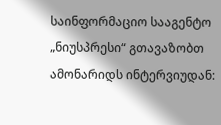საინფორმაციო სააგენტო „ნიუსპრესი“ გთავაზობთ ამონარიდს ინტერვიუდან: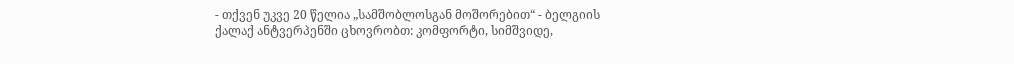- თქვენ უკვე 20 წელია „სამშობლოსგან მოშორებით“ - ბელგიის ქალაქ ანტვერპენში ცხოვრობთ: კომფორტი, სიმშვიდე,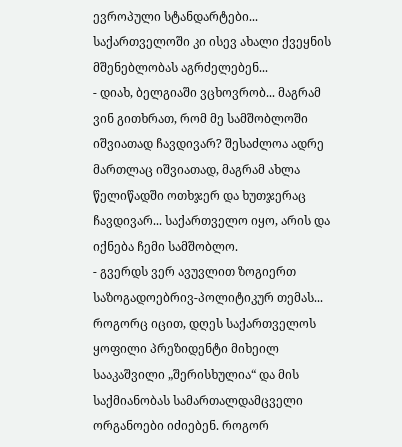ევროპული სტანდარტები... საქართველოში კი ისევ ახალი ქვეყნის მშენებლობას აგრძელებენ...
- დიახ, ბელგიაში ვცხოვრობ... მაგრამ ვინ გითხრათ, რომ მე სამშობლოში იშვიათად ჩავდივარ? შესაძლოა ადრე მართლაც იშვიათად, მაგრამ ახლა წელიწადში ოთხჯერ და ხუთჯერაც ჩავდივარ... საქართველო იყო, არის და იქნება ჩემი სამშობლო.
- გვერდს ვერ ავუვლით ზოგიერთ საზოგადოებრივ-პოლიტიკურ თემას... როგორც იცით, დღეს საქართველოს ყოფილი პრეზიდენტი მიხეილ სააკაშვილი „შერისხულია“ და მის საქმიანობას სამართალდამცველი ორგანოები იძიებენ. როგორ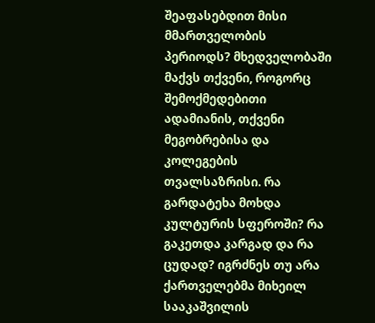შეაფასებდით მისი მმართველობის პერიოდს? მხედველობაში მაქვს თქვენი, როგორც შემოქმედებითი ადამიანის, თქვენი მეგობრებისა და კოლეგების თვალსაზრისი. რა გარდატეხა მოხდა კულტურის სფეროში? რა გაკეთდა კარგად და რა ცუდად? იგრძნეს თუ არა ქართველებმა მიხეილ სააკაშვილის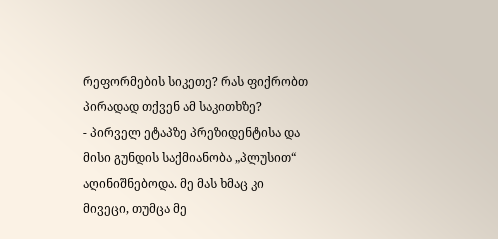რეფორმების სიკეთე? რას ფიქრობთ პირადად თქვენ ამ საკითხზე?
- პირველ ეტაპზე პრეზიდენტისა და მისი გუნდის საქმიანობა „პლუსით“ აღინიშნებოდა. მე მას ხმაც კი მივეცი, თუმცა მე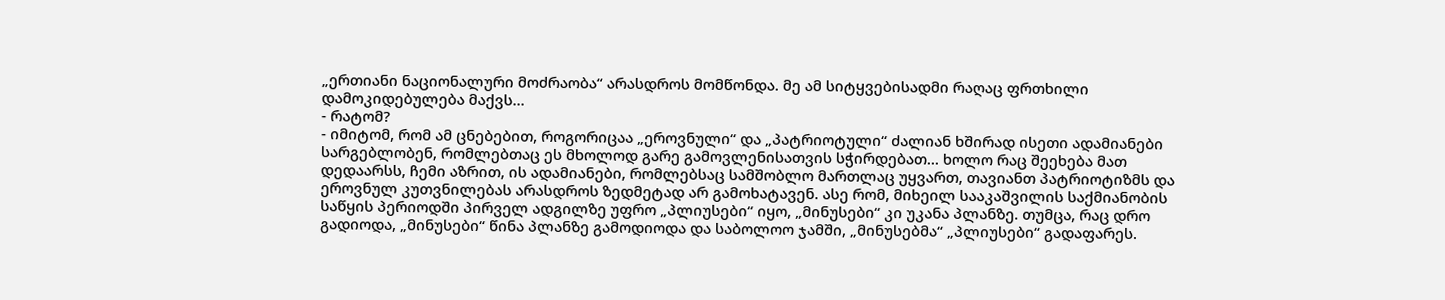„ერთიანი ნაციონალური მოძრაობა“ არასდროს მომწონდა. მე ამ სიტყვებისადმი რაღაც ფრთხილი დამოკიდებულება მაქვს...
- რატომ?
- იმიტომ, რომ ამ ცნებებით, როგორიცაა „ეროვნული“ და „პატრიოტული“ ძალიან ხშირად ისეთი ადამიანები სარგებლობენ, რომლებთაც ეს მხოლოდ გარე გამოვლენისათვის სჭირდებათ... ხოლო რაც შეეხება მათ დედაარსს, ჩემი აზრით, ის ადამიანები, რომლებსაც სამშობლო მართლაც უყვართ, თავიანთ პატრიოტიზმს და ეროვნულ კუთვნილებას არასდროს ზედმეტად არ გამოხატავენ. ასე რომ, მიხეილ სააკაშვილის საქმიანობის საწყის პერიოდში პირველ ადგილზე უფრო „პლიუსები“ იყო, „მინუსები“ კი უკანა პლანზე. თუმცა, რაც დრო გადიოდა, „მინუსები“ წინა პლანზე გამოდიოდა და საბოლოო ჯამში, „მინუსებმა“ „პლიუსები“ გადაფარეს.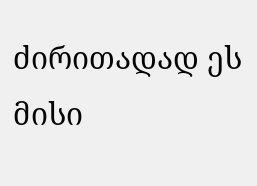ძირითადად ეს მისი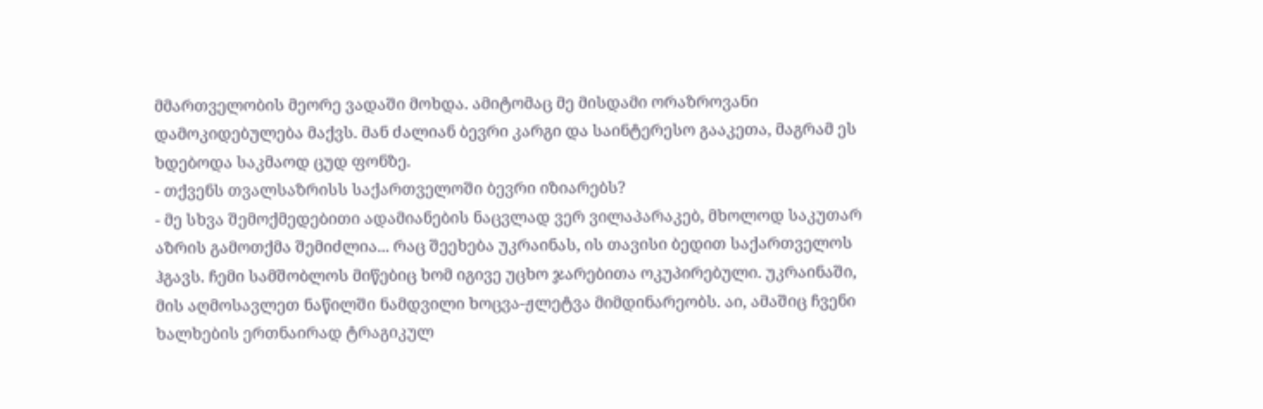მმართველობის მეორე ვადაში მოხდა. ამიტომაც მე მისდამი ორაზროვანი დამოკიდებულება მაქვს. მან ძალიან ბევრი კარგი და საინტერესო გააკეთა, მაგრამ ეს ხდებოდა საკმაოდ ცუდ ფონზე.
- თქვენს თვალსაზრისს საქართველოში ბევრი იზიარებს?
- მე სხვა შემოქმედებითი ადამიანების ნაცვლად ვერ ვილაპარაკებ, მხოლოდ საკუთარ აზრის გამოთქმა შემიძლია... რაც შეეხება უკრაინას, ის თავისი ბედით საქართველოს ჰგავს. ჩემი სამშობლოს მიწებიც ხომ იგივე უცხო ჯარებითა ოკუპირებული. უკრაინაში, მის აღმოსავლეთ ნაწილში ნამდვილი ხოცვა-ჟლეტვა მიმდინარეობს. აი, ამაშიც ჩვენი ხალხების ერთნაირად ტრაგიკულ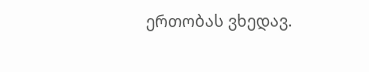ერთობას ვხედავ.